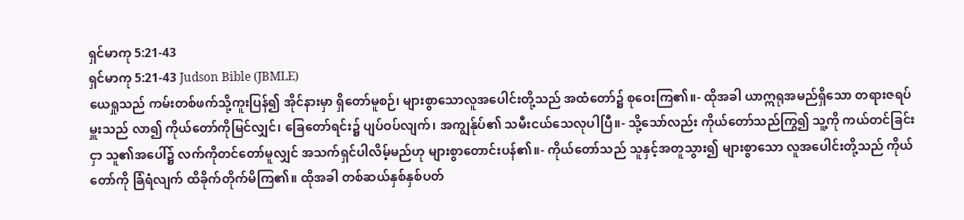ရှင်မာကု 5:21-43
ရှင်မာကု 5:21-43 Judson Bible (JBMLE)
ယေရှုသည် ကမ်းတစ်ဖက်သို့ကူးပြန်၍ အိုင်နားမှာ ရှိတော်မူစဉ်၊ များစွာသောလူအပေါင်းတို့သည် အထံတော်၌ စုဝေးကြ၏။- ထိုအခါ ယာဣရုအမည်ရှိသော တရားဇရပ်မှူးသည် လာ၍ ကိုယ်တော်ကိုမြင်လျှင်၊ ခြေတော်ရင်း၌ ပျပ်ဝပ်လျက်၊ အကျွန်ုပ်၏ သမီးငယ်သေလုပါပြီ။- သို့သော်လည်း ကိုယ်တော်သည်ကြွ၍ သူ့ကို ကယ်တင်ခြင်းငှာ သူ၏အပေါ်၌ လက်ကိုတင်တော်မူလျှင် အသက်ရှင်ပါလိမ့်မည်ဟု များစွာတောင်းပန်၏။- ကိုယ်တော်သည် သူနှင့်အတူသွား၍ များစွာသော လူအပေါင်းတို့သည် ကိုယ်တော်ကို ခြံရံလျက် ထိခိုက်တိုက်မိကြ၏။ ထိုအခါ တစ်ဆယ်နှစ်နှစ်ပတ်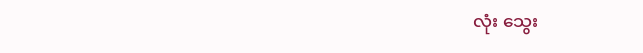လုံး သွေး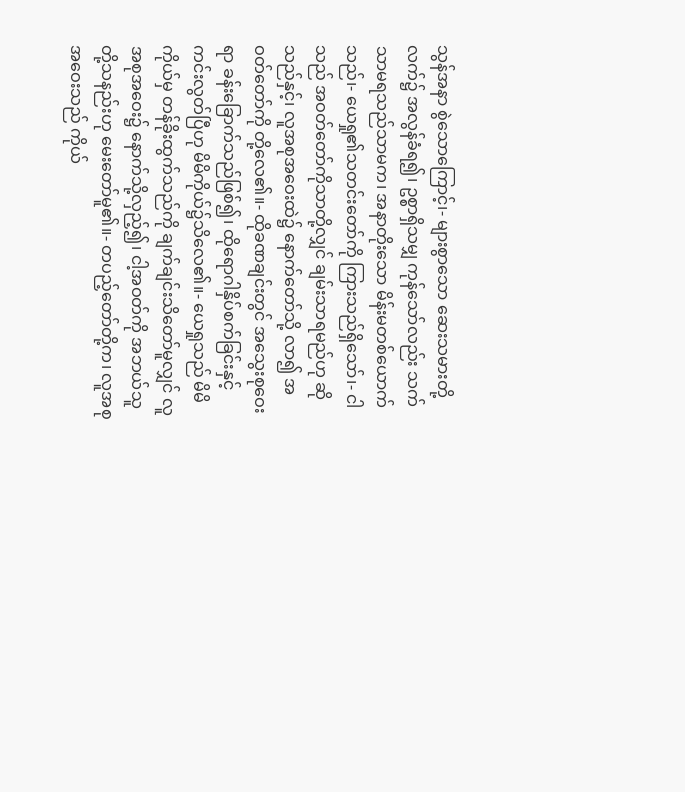သွန်အနာ စွဲသောကြောင့်၊- များစွာသော ဆေးသမားတို့လက်၌ အလွန်ခံရ၍၊ ဥစ္စာရှိသမျှ ကုန်သော်လည်း သက်သာမရသည်သာမက၊ အနာတိုးသော မိန်းမတစ်ယောက်သည်၊- ယေရှု၏သတင်းတော်ကို ကြားသည်ရှိသော်၊- ငါသည် အဝတ်တော်ကိုသာတို့လျှင် ချမ်းသာရမည်ဟု ဆိုသည်နှင့်၊ လူအစုအဝေးထဲ၌ နောက်တော်သို့ လာ၍ အဝတ်တော်ကို တို့လေ၏။- ထိုခဏချင်းတွင် အသွေးစုဝေးရာ ခန်းခြောက်သည်ဖြစ်၍၊ ထိုရောဂါနှိပ်စက်ခြင်းနှင့် ကင်းလွတ်ပြီဟု မိမိကိုယ်၌သိလေ၏။- ယေရှုသည် မိမိကိုယ်မှ တန်ခိုးထွက်သည်ကို ချက်ချင်းသိတော်မူလျှင် လူအစုအဝေး၌ နောက်သို့လှည့်၍၊ ငါ့အဝတ်ကို အဘယ်သူတို့သနည်းဟု မေးတော်မူ၏။- တပည့်တော်တို့က၊ လူအစုအဝေးသည် ကိုယ်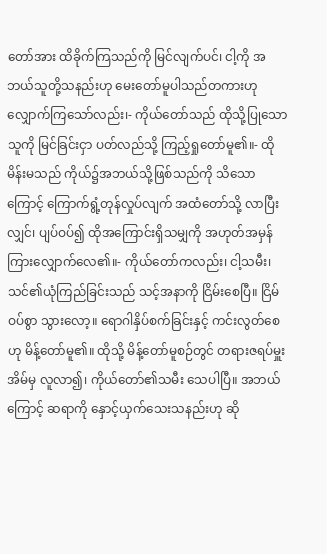တော်အား ထိခိုက်ကြသည်ကို မြင်လျက်ပင်၊ ငါ့ကို အဘယ်သူတို့သနည်းဟု မေးတော်မူပါသည်တကားဟု လျှောက်ကြသော်လည်း၊- ကိုယ်တော်သည် ထိုသို့ပြုသောသူကို မြင်ခြင်းငှာ ပတ်လည်သို့ ကြည့်ရှုတော်မူ၏။- ထိုမိန်းမသည် ကိုယ်၌အဘယ်သို့ဖြစ်သည်ကို သိသောကြောင့် ကြောက်ရွံ့တုန်လှုပ်လျက် အထံတော်သို့ လာပြီးလျှင်၊ ပျပ်ဝပ်၍ ထိုအကြောင်းရှိသမျှကို အဟုတ်အမှန် ကြားလျှောက်လေ၏။- ကိုယ်တော်ကလည်း၊ ငါ့သမီး၊ သင်၏ယုံကြည်ခြင်းသည် သင့်အနာကို ငြိမ်းစေပြီ။ ငြိမ်ဝပ်စွာ သွားလော့။ ရောဂါနှိပ်စက်ခြင်းနှင့် ကင်းလွတ်စေဟု မိန့်တော်မူ၏။ ထိုသို့ မိန့်တော်မူစဉ်တွင် တရားဇရပ်မှူးအိမ်မှ လူလာ၍၊ ကိုယ်တော်၏သမီး သေပါပြီ။ အဘယ်ကြောင့် ဆရာကို နှောင့်ယှက်သေးသနည်းဟု ဆို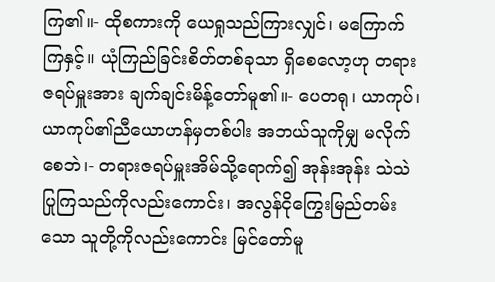ကြ၏။- ထိုစကားကို ယေရှုသည်ကြားလျှင်၊ မကြောက်ကြနှင့်။ ယုံကြည်ခြင်းစိတ်တစ်ခုသာ ရှိစေလော့ဟု တရားဇရပ်မှူးအား ချက်ချင်းမိန့်တော်မူ၏။- ပေတရု၊ ယာကုပ်၊ ယာကုပ်၏ညီယောဟန်မှတစ်ပါး အဘယ်သူကိုမျှ မလိုက်စေဘဲ၊- တရားဇရပ်မှူးအိမ်သို့ရောက်၍ အုန်းအုန်း သဲသဲပြုကြသည်ကိုလည်းကောင်း၊ အလွန်ငိုကြွေးမြည်တမ်းသော သူတို့ကိုလည်းကောင်း မြင်တော်မူ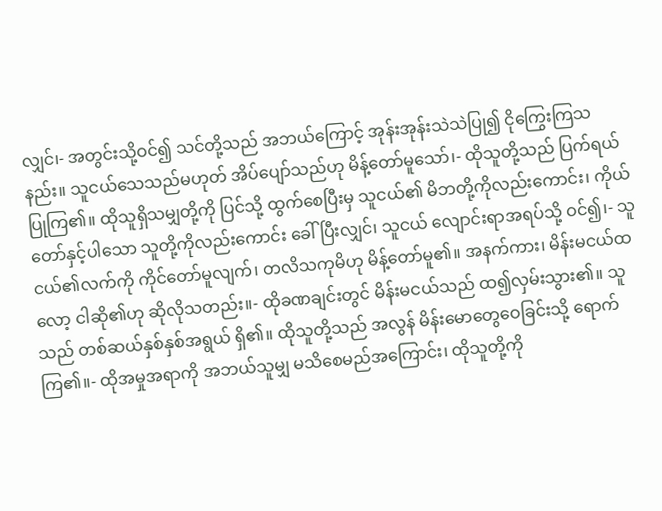လျှင်၊- အတွင်းသို့ဝင်၍ သင်တို့သည် အဘယ်ကြောင့် အုန်းအုန်းသဲသဲပြု၍ ငိုကြွေးကြသနည်း။ သူငယ်သေသည်မဟုတ် အိပ်ပျော်သည်ဟု မိန့်တော်မူသော်၊- ထိုသူတို့သည် ပြက်ရယ်ပြုကြ၏။ ထိုသူရှိသမျှတို့ကို ပြင်သို့ ထွက်စေပြီးမှ သူငယ်၏ မိဘတို့ကိုလည်းကောင်း၊ ကိုယ်တော်နှင့်ပါသော သူတို့ကိုလည်းကောင်း ခေါ်ပြီးလျှင်၊ သူငယ် လျောင်းရာအရပ်သို့ ဝင်၍၊- သူငယ်၏လက်ကို ကိုင်တော်မူလျက်၊ တလိသကုမိဟု မိန့်တော်မူ၏။ အနက်ကား၊ မိန်းမငယ်ထလော့ ငါဆို၏ဟု ဆိုလိုသတည်း။- ထိုခဏချင်းတွင် မိန်းမငယ်သည် ထ၍လှမ်းသွား၏။ သူသည် တစ်ဆယ်နှစ်နှစ်အရွယ် ရှိ၏။ ထိုသူတို့သည် အလွန် မိန်းမောတွေဝေခြင်းသို့ ရောက်ကြ၏။- ထိုအမှုအရာကို အဘယ်သူမျှ မသိစေမည်အကြောင်း၊ ထိုသူတို့ကို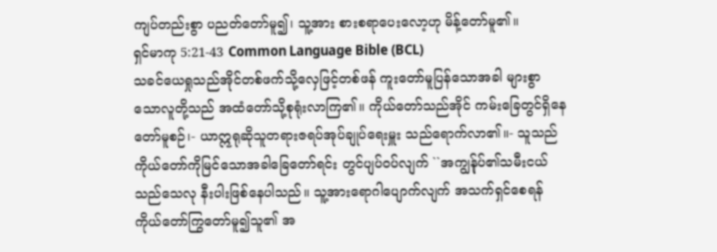ကျပ်တည်းစွာ ပညတ်တော်မူ၍၊ သူ့အား စားစရာပေးလော့ဟု မိန့်တော်မူ၏။
ရှင်မာကု 5:21-43 Common Language Bible (BCL)
သခင်ယေရှုသည်အိုင်တစ်ဖက်သို့လှေဖြင့်တစ်ဖန် ကူးတော်မူပြန်သောအခါ များစွာသောလူတို့သည် အထံတော်သို့စုရုံးလာကြ၏။ ကိုယ်တော်သည်အိုင် ကမ်းခြေတွင်ရှိနေတော်မူစဉ်၊- ယာဣရုဆိုသူတရားဇရပ်အုပ်ချုပ်ရေးမှူး သည်ရောက်လာ၏။- သူသည်ကိုယ်တော်ကိုမြင်သောအခါခြေတော်ရင်း တွင်ပျပ်ဝပ်လျက် ``အကျွန်ုပ်၏သမီးငယ်သည်သေလု နီးပါးဖြစ်နေပါသည်။ သူ့အားရောဂါပျောက်လျက် အသက်ရှင်စေရန် ကိုယ်တော်ကြွတော်မူ၍သူ၏ အ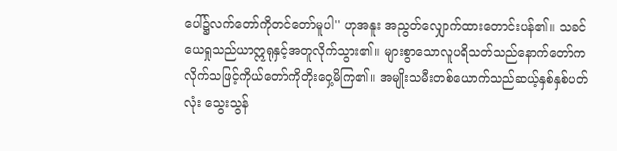ပေါ်၌လက်တော်ကိုတင်တော်မူပါ'' ဟုအနူး အညွတ်လျှောက်ထားတောင်းပန်၏။ သခင်ယေရှုသည်ယာဣရုနှင့်အတူလိုက်သွား၏။ များစွာသောလူပရိသတ်သည်နောက်တော်က လိုက်သဖြင့်ကိုယ်တော်ကိုတိုးဝှေ့မိကြ၏။ အမျိုးသမီးတစ်ယောက်သည်ဆယ့်နှစ်နှစ်ပတ်လုံး သွေးသွန်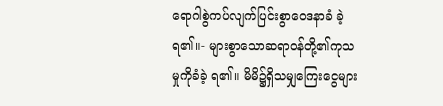ရောဂါစွဲကပ်လျက်ပြင်းစွာဝေဒနာခံ ခဲ့ရ၏။- များစွာသောဆရာဝန်တို့၏ကုသမှုကိုခံခဲ့ ရ၏။ မိမိ၌ရှိသမျှကြေးငွေများ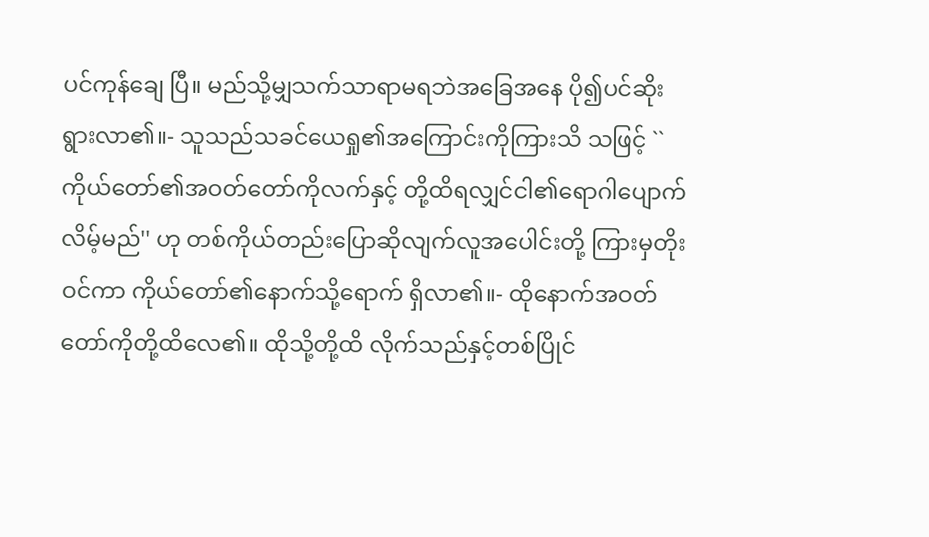ပင်ကုန်ချေ ပြီ။ မည်သို့မျှသက်သာရာမရဘဲအခြေအနေ ပို၍ပင်ဆိုးရွားလာ၏။- သူသည်သခင်ယေရှု၏အကြောင်းကိုကြားသိ သဖြင့် ``ကိုယ်တော်၏အဝတ်တော်ကိုလက်နှင့် တို့ထိရလျှင်ငါ၏ရောဂါပျောက်လိမ့်မည်'' ဟု တစ်ကိုယ်တည်းပြောဆိုလျက်လူအပေါင်းတို့ ကြားမှတိုးဝင်ကာ ကိုယ်တော်၏နောက်သို့ရောက် ရှိလာ၏။- ထိုနောက်အဝတ်တော်ကိုတို့ထိလေ၏။ ထိုသို့တို့ထိ လိုက်သည်နှင့်တစ်ပြိုင်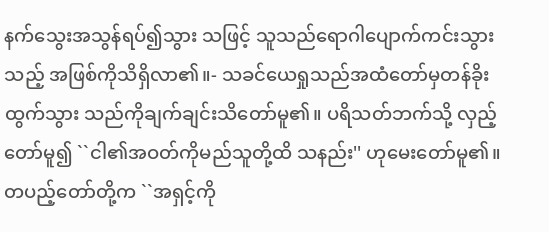နက်သွေးအသွန်ရပ်၍သွား သဖြင့် သူသည်ရောဂါပျောက်ကင်းသွားသည့် အဖြစ်ကိုသိရှိလာ၏။- သခင်ယေရှုသည်အထံတော်မှတန်ခိုးထွက်သွား သည်ကိုချက်ချင်းသိတော်မူ၏။ ပရိသတ်ဘက်သို့ လှည့်တော်မူ၍ ``ငါ၏အဝတ်ကိုမည်သူတို့ထိ သနည်း'' ဟုမေးတော်မူ၏။ တပည့်တော်တို့က ``အရှင့်ကို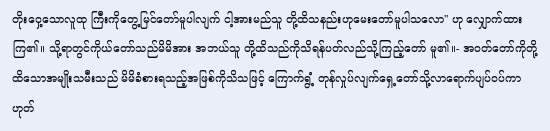တိုးဝှေ့သောလူထု ကြီးကိုတွေ့မြင်တော်မူပါလျက် ငါ့အားမည်သူ တို့ထိသနည်းဟုမေးတော်မူပါသလော'' ဟု လျှောက်ထားကြ၏။ သို့ရာတွင်ကိုယ်တော်သည်မိမိအား အဘယ်သူ တို့ထိသည်ကိုသိရန်ပတ်လည်သို့ကြည့်တော် မူ၏။- အဝတ်တော်ကိုတို့ထိသောအမျိုးသမီးသည် မိမိခံစားရသည့်အဖြစ်ကိုသိသဖြင့် ကြောက်ရွံ့ တုန်လှုပ်လျက်ရှေ့တော်သို့လာရောက်ပျပ်ဝပ်ကာ ဟုတ်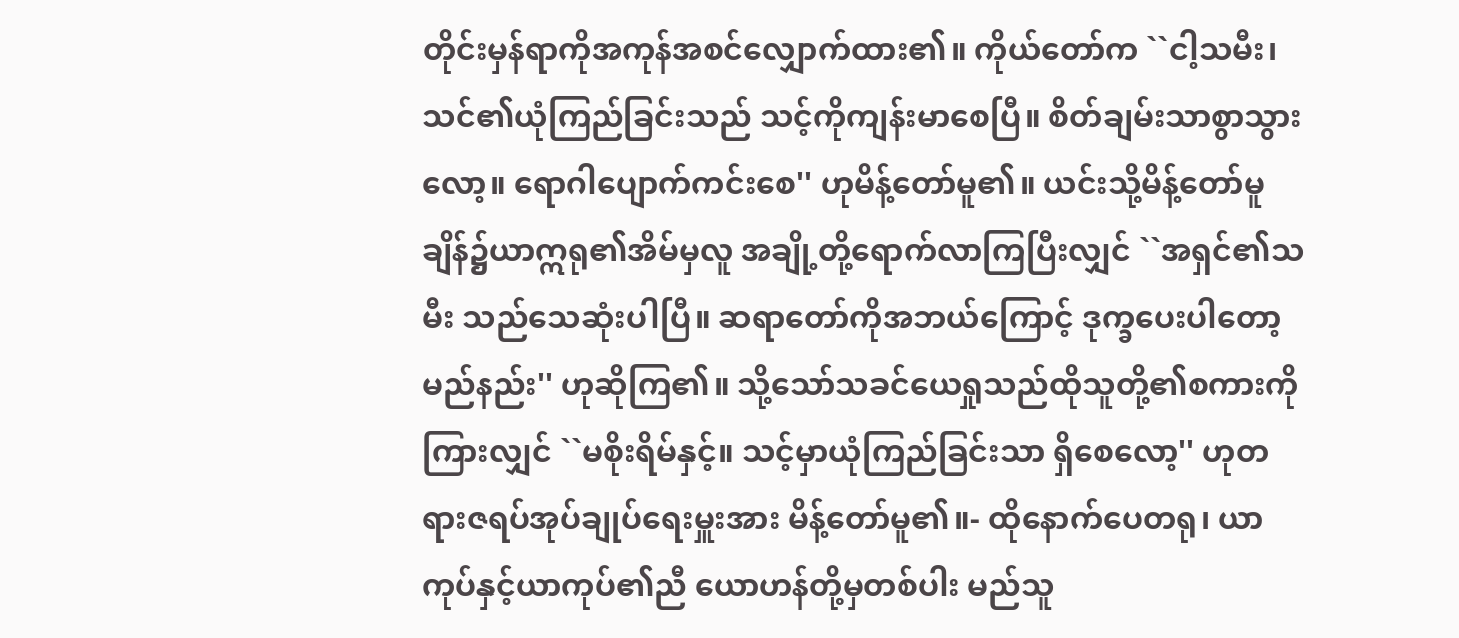တိုင်းမှန်ရာကိုအကုန်အစင်လျှောက်ထား၏။ ကိုယ်တော်က ``ငါ့သမီး၊ သင်၏ယုံကြည်ခြင်းသည် သင့်ကိုကျန်းမာစေပြီ။ စိတ်ချမ်းသာစွာသွားလော့။ ရောဂါပျောက်ကင်းစေ'' ဟုမိန့်တော်မူ၏။ ယင်းသို့မိန့်တော်မူချိန်၌ယာဣရု၏အိမ်မှလူ အချို့တို့ရောက်လာကြပြီးလျှင် ``အရှင်၏သမီး သည်သေဆုံးပါပြီ။ ဆရာတော်ကိုအဘယ်ကြောင့် ဒုက္ခပေးပါတော့မည်နည်း'' ဟုဆိုကြ၏။ သို့သော်သခင်ယေရှုသည်ထိုသူတို့၏စကားကို ကြားလျှင် ``မစိုးရိမ်နှင့်။ သင့်မှာယုံကြည်ခြင်းသာ ရှိစေလော့'' ဟုတရားဇရပ်အုပ်ချုပ်ရေးမှူးအား မိန့်တော်မူ၏။- ထိုနောက်ပေတရု၊ ယာကုပ်နှင့်ယာကုပ်၏ညီ ယောဟန်တို့မှတစ်ပါး မည်သူ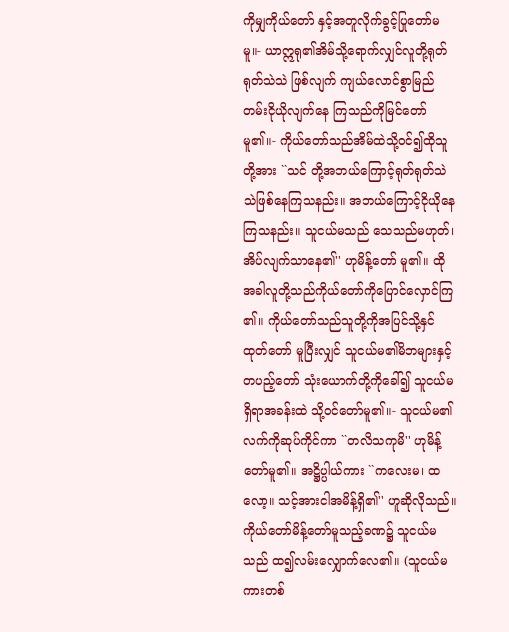ကိုမျှကိုယ်တော် နှင့်အတူလိုက်ခွင့်ပြုတော်မမူ။- ယာဣရု၏အိမ်သို့ရောက်လျှင်လူတို့ရုတ်ရုတ်သဲသဲ ဖြစ်လျက် ကျယ်လောင်စွာမြည်တမ်းငိုယိုလျက်နေ ကြသည်ကိုမြင်တော်မူ၏။- ကိုယ်တော်သည်အိမ်ထဲသို့ဝင်၍ထိုသူတို့အား ``သင် တို့အဘယ်ကြောင့်ရုတ်ရုတ်သဲသဲဖြစ်နေကြသနည်း။ အဘယ်ကြောင့်ငိုယိုနေကြသနည်း။ သူငယ်မသည် သေသည်မဟုတ်၊အိပ်လျက်သာနေ၏'' ဟုမိန့်တော် မူ၏။ ထိုအခါလူတို့သည်ကိုယ်တော်ကိုပြောင်လှောင်ကြ ၏။ ကိုယ်တော်သည်သူတို့ကိုအပြင်သို့နှင်ထုတ်တော် မူပြီးလျှင် သူငယ်မ၏မိဘများနှင့်တပည့်တော် သုံးယောက်တို့ကိုခေါ်၍ သူငယ်မရှိရာအခန်းထဲ သို့ဝင်တော်မူ၏။- သူငယ်မ၏လက်ကိုဆုပ်ကိုင်ကာ ``တလိသကုမိ'' ဟုမိန့်တော်မူ၏။ အဋ္ဌိပ္ပါယ်ကား ``ကလေးမ၊ ထလော့။ သင့်အားငါအမိန့်ရှိ၏'' ဟူဆိုလိုသည်။ ကိုယ်တော်မိန့်တော်မူသည့်ခဏ၌ သူငယ်မသည် ထ၍လမ်းလျှောက်လေ၏။ (သူငယ်မကားတစ်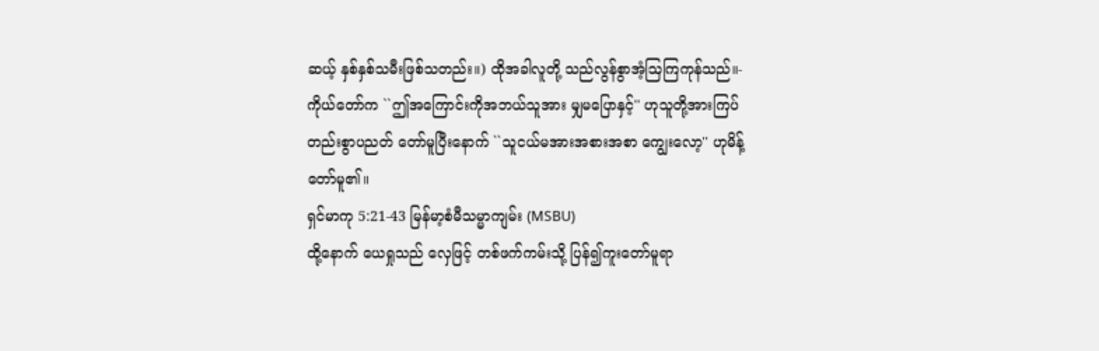ဆယ့် နှစ်နှစ်သမီးဖြစ်သတည်း။) ထိုအခါလူတို့ သည်လွန်စွာအံ့သြကြကုန်သည်။- ကိုယ်တော်က ``ဤအကြောင်းကိုအဘယ်သူအား မျှမပြောနှင့်'' ဟုသူတို့အားကြပ်တည်းစွာပညတ် တော်မူပြီးနောက် ``သူငယ်မအားအစားအစာ ကျွေးလော့'' ဟုမိန့်တော်မူ၏။
ရှင်မာကု 5:21-43 မြန်မာ့စံမီသမ္မာကျမ်း (MSBU)
ထို့နောက် ယေရှုသည် လှေဖြင့် တစ်ဖက်ကမ်းသို့ ပြန်၍ကူးတော်မူရာ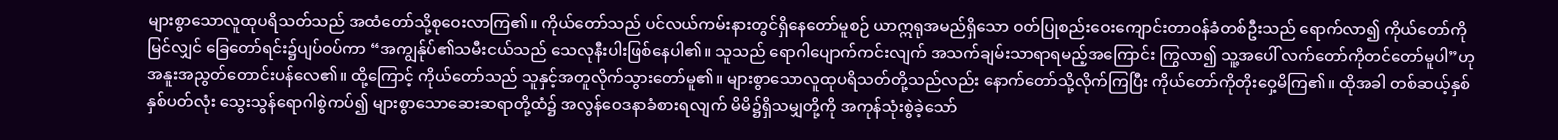များစွာသောလူထုပရိသတ်သည် အထံတော်သို့စုဝေးလာကြ၏။ ကိုယ်တော်သည် ပင်လယ်ကမ်းနားတွင်ရှိနေတော်မူစဉ် ယာဣရုအမည်ရှိသော ဝတ်ပြုစည်းဝေးကျောင်းတာဝန်ခံတစ်ဦးသည် ရောက်လာ၍ ကိုယ်တော်ကိုမြင်လျှင် ခြေတော်ရင်း၌ပျပ်ဝပ်ကာ “အကျွန်ုပ်၏သမီးငယ်သည် သေလုနီးပါးဖြစ်နေပါ၏။ သူသည် ရောဂါပျောက်ကင်းလျက် အသက်ချမ်းသာရာရမည့်အကြောင်း ကြွလာ၍ သူ့အပေါ် လက်တော်ကိုတင်တော်မူပါ”ဟု အနူးအညွတ်တောင်းပန်လေ၏။ ထို့ကြောင့် ကိုယ်တော်သည် သူနှင့်အတူလိုက်သွားတော်မူ၏။ များစွာသောလူထုပရိသတ်တို့သည်လည်း နောက်တော်သို့လိုက်ကြပြီး ကိုယ်တော်ကိုတိုးဝှေ့မိကြ၏။ ထိုအခါ တစ်ဆယ့်နှစ်နှစ်ပတ်လုံး သွေးသွန်ရောဂါစွဲကပ်၍ များစွာသောဆေးဆရာတို့ထံ၌ အလွန်ဝေဒနာခံစားရလျက် မိမိ၌ရှိသမျှတို့ကို အကုန်သုံးစွဲခဲ့သော်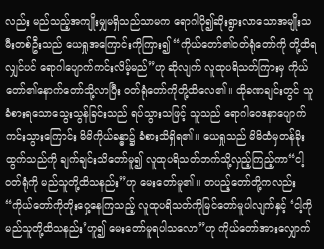လည်း မည်သည့်အကျိုးမျှမရှိသည်သာမက ရောဂါပို၍ဆိုးရွားလာသောအမျိုးသမီးတစ်ဦးသည် ယေရှုအကြောင်းကိုကြား၍ “ကိုယ်တော်၏ဝတ်ရုံတော်ကို တို့ထိရလျှင်ပင် ရောဂါပျောက်ကင်းလိမ့်မည်”ဟု ဆိုလျက် လူထုပရိသတ်ကြားမှ ကိုယ်တော်၏နောက်တော်သို့လာပြီး ဝတ်ရုံတော်ကိုတို့ထိလေ၏။ ထိုခဏချင်းတွင် သူခံစားရသောသွေးသွန်ခြင်းသည် ရပ်သွားသဖြင့် သူသည် ရောဂါဝေဒနာပျောက်ကင်းသွားကြောင်း မိမိကိုယ်ခန္ဓာ၌ ခံစားသိရှိရ၏။ ယေရှုသည် မိမိထံမှတန်ခိုးထွက်သည်ကို ချက်ချင်းသိတော်မူ၍ လူထုပရိသတ်ဘက်သို့လှည့်ကြည့်ကာ“ငါ့ဝတ်ရုံကို မည်သူတို့ထိသနည်း”ဟု မေးတော်မူ၏။ တပည့်တော်တို့ကလည်း “ကိုယ်တော်ကိုတိုးဝှေ့နေကြသည့် လူထုပရိသတ်ကိုမြင်တော်မူပါလျက်နှင့် ‘ငါ့ကို မည်သူတို့ထိသနည်း’ဟူ၍ မေးတော်မူရပါသလော”ဟု ကိုယ်တော်အားလျှောက်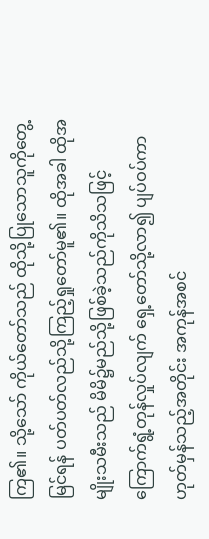ကြ၏။ သို့သော် ကိုယ်တော်သည် ထိုသို့ပြုသောသူကိုတွေ့မြင်ရန် ပတ်ပတ်လည်သို့ကြည့်ရှုတော်မူ၏။ ထိုအခါ ထိုအမျိုးသမီးသည် မိမိ၌မည်သို့ဖြစ်ခဲ့သည်ကိုသိသဖြင့် ကြောက်ရွံ့တုန်လှုပ်လျက် ရှေ့တော်သို့လာ၍ ပျပ်ဝပ်ကာ ဟုတ်မှန်သည့်အတိုင်း အကုန်အစင်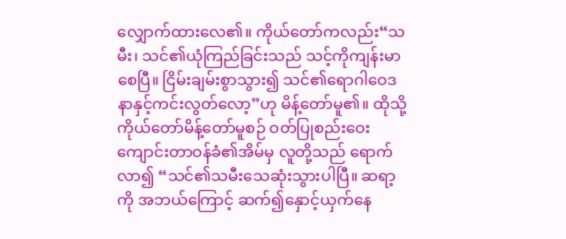လျှောက်ထားလေ၏။ ကိုယ်တော်ကလည်း“သမီး၊ သင်၏ယုံကြည်ခြင်းသည် သင့်ကိုကျန်းမာစေပြီ။ ငြိမ်းချမ်းစွာသွား၍ သင်၏ရောဂါဝေဒနာနှင့်ကင်းလွတ်လော့”ဟု မိန့်တော်မူ၏။ ထိုသို့ ကိုယ်တော်မိန့်တော်မူစဉ် ဝတ်ပြုစည်းဝေးကျောင်းတာဝန်ခံ၏အိမ်မှ လူတို့သည် ရောက်လာ၍ “သင်၏သမီးသေဆုံးသွားပါပြီ။ ဆရာ့ကို အဘယ်ကြောင့် ဆက်၍နှောင့်ယှက်နေ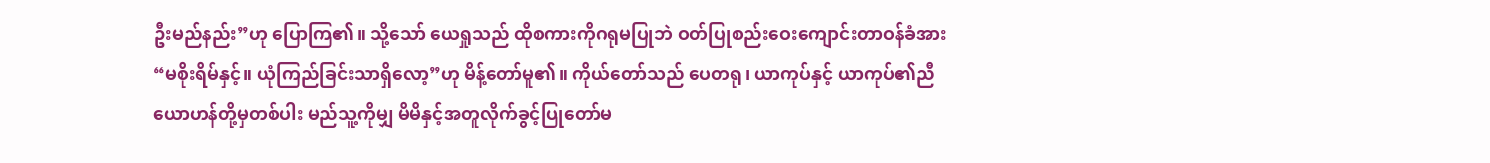ဦးမည်နည်း”ဟု ပြောကြ၏။ သို့သော် ယေရှုသည် ထိုစကားကိုဂရုမပြုဘဲ ဝတ်ပြုစည်းဝေးကျောင်းတာဝန်ခံအား“မစိုးရိမ်နှင့်။ ယုံကြည်ခြင်းသာရှိလော့”ဟု မိန့်တော်မူ၏။ ကိုယ်တော်သည် ပေတရု၊ ယာကုပ်နှင့် ယာကုပ်၏ညီယောဟန်တို့မှတစ်ပါး မည်သူ့ကိုမျှ မိမိနှင့်အတူလိုက်ခွင့်ပြုတော်မ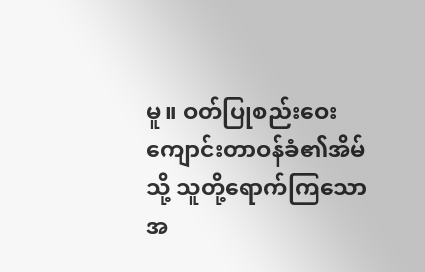မူ။ ဝတ်ပြုစည်းဝေးကျောင်းတာဝန်ခံ၏အိမ်သို့ သူတို့ရောက်ကြသောအ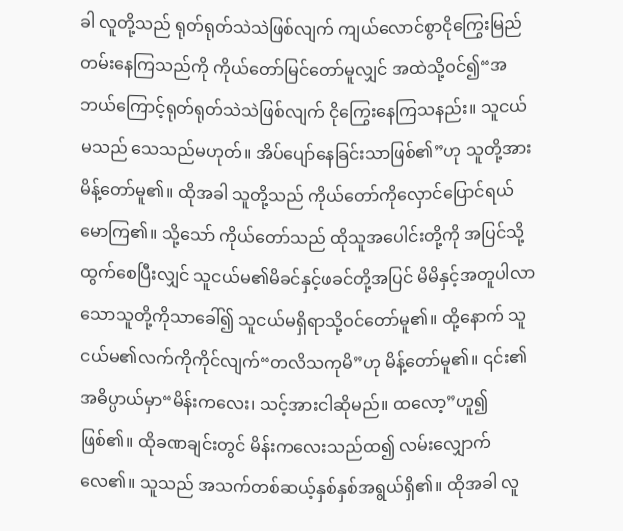ခါ လူတို့သည် ရုတ်ရုတ်သဲသဲဖြစ်လျက် ကျယ်လောင်စွာငိုကြွေးမြည်တမ်းနေကြသည်ကို ကိုယ်တော်မြင်တော်မူလျှင် အထဲသို့ဝင်၍“အဘယ်ကြောင့်ရုတ်ရုတ်သဲသဲဖြစ်လျက် ငိုကြွေးနေကြသနည်း။ သူငယ်မသည် သေသည်မဟုတ်။ အိပ်ပျော်နေခြင်းသာဖြစ်၏”ဟု သူတို့အားမိန့်တော်မူ၏။ ထိုအခါ သူတို့သည် ကိုယ်တော်ကိုလှောင်ပြောင်ရယ်မောကြ၏။ သို့သော် ကိုယ်တော်သည် ထိုသူအပေါင်းတို့ကို အပြင်သို့ထွက်စေပြီးလျှင် သူငယ်မ၏မိခင်နှင့်ဖခင်တို့အပြင် မိမိနှင့်အတူပါလာသောသူတို့ကိုသာခေါ်၍ သူငယ်မရှိရာသို့ဝင်တော်မူ၏။ ထို့နောက် သူငယ်မ၏လက်ကိုကိုင်လျက်“တလိသကုမိ”ဟု မိန့်တော်မူ၏။ ၎င်း၏အဓိပ္ပာယ်မှာ“မိန်းကလေး၊ သင့်အားငါဆိုမည်။ ထလော့”ဟူ၍ ဖြစ်၏။ ထိုခဏချင်းတွင် မိန်းကလေးသည်ထ၍ လမ်းလျှောက်လေ၏။ သူသည် အသက်တစ်ဆယ့်နှစ်နှစ်အရွယ်ရှိ၏။ ထိုအခါ လူ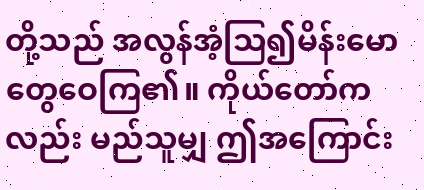တို့သည် အလွန်အံ့သြ၍မိန်းမောတွေဝေကြ၏။ ကိုယ်တော်ကလည်း မည်သူမျှ ဤအကြောင်း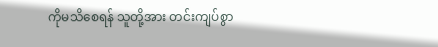ကိုမသိစေရန် သူတို့အား တင်းကျပ်စွာ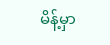မိန့်မှာ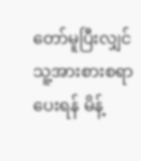တော်မူပြီးလျှင် သူ့အားစားစရာပေးရန် မိန့်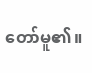တော်မူ၏။